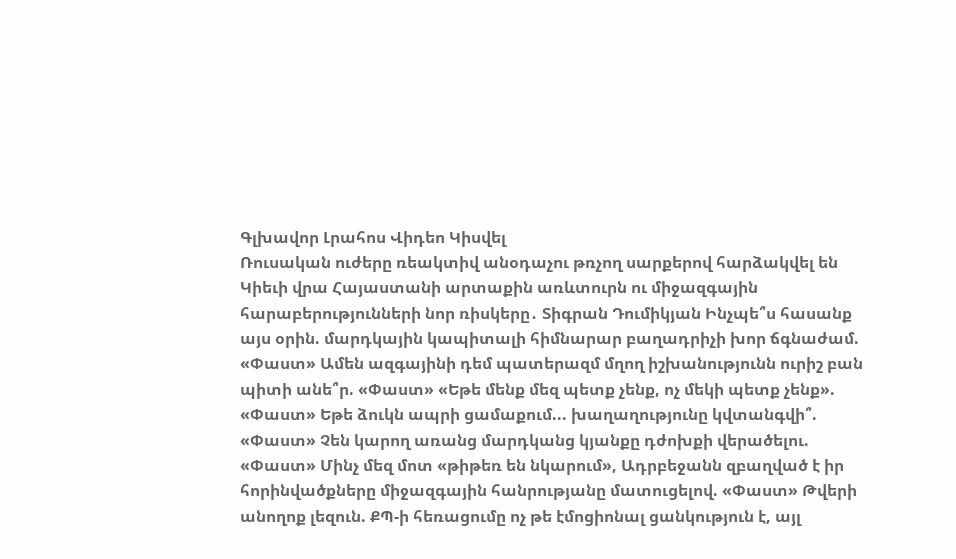Գլխավոր Լրահոս Վիդեո Կիսվել
Ռուսական ուժերը ռեակտիվ անօդաչու թռչող սարքերով հարձակվել են Կիեւի վրա Հայաստանի արտաքին առևտուրն ու միջազգային հարաբերությունների նոր ռիսկերը․ Տիգրան Դումիկյան Ինչպե՞ս հասանք այս օրին. մարդկային կապիտալի հիմնարար բաղադրիչի խոր ճգնաժամ. «Փաստ» Ամեն ազգայինի դեմ պատերազմ մղող իշխանությունն ուրիշ բան պիտի անե՞ր. «Փաստ» «Եթե մենք մեզ պետք չենք, ոչ մեկի պետք չենք». «Փաստ» Եթե ձուկն ապրի ցամաքում... խաղաղությունը կվտանգվի՞. «Փաստ» Չեն կարող առանց մարդկանց կյանքը դժոխքի վերածելու. «Փաստ» Մինչ մեզ մոտ «թիթեռ են նկարում», Ադրբեջանն զբաղված է իր հորինվածքները միջազգային հանրությանը մատուցելով. «Փաստ» Թվերի անողոք լեզուն. ՔՊ-ի հեռացումը ոչ թե էմոցիոնալ ցանկություն է, այլ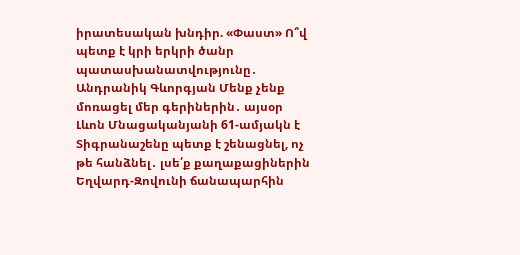իրատեսական խնդիր. «Փաստ» Ո՞վ պետք է կրի երկրի ծանր պատասխանատվությունը․ Անդրանիկ Գևորգյան Մենք չենք մոռացել մեր գերիներին․ այսօր Լևոն Մնացականյանի 61-ամյակն է Տիգրանաշենը պետք է շենացնել, ոչ թե հանձնել․ լսե՛ք քաղաքացիներին
Եղվարդ-Զովունի ճանապարհին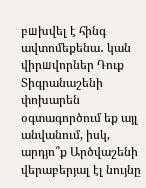բшխվել է հինգ ավտոմեքենա․ կան վիրшվորներ Դուք Տիգրանաշենի փոխարեն օգտագործում եք այլ անվանում, իսկ, արդյո՞ք Արծվաշենի վերաբերյալ էլ նույնը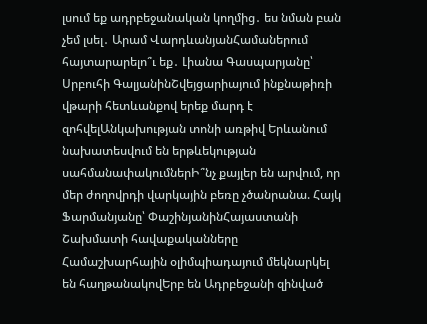լսում եք ադրբեջանական կողմից․ ես նման բան չեմ լսել․ Արամ ՎարդևանյանՀամաներում հայտարարելո՞ւ եք․ Լիանա Գասպարյանը՝ Սրբուհի ԳալյանինՇվեյցարիայում ինքնաթիռի վթարի հետևանքով երեք մարդ է զոհվելԱնկախության տոնի առթիվ Երևանում նախատեսվում են երթևեկության սահմանափակումներԻ՞նչ քայլեր են արվում, որ մեր ժողովրդի վարկային բեռը չծանրանա. Հայկ Ֆարմանյանը՝ ՓաշինյանինՀայաստանի Շախմատի հավաքականները Համաշխարհային օլիմպիադայում մեկնարկել են հաղթանակովԵրբ են Ադրբեջանի զինված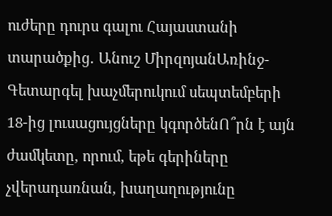ուժերը դուրս գալու Հայաստանի տարածքից․ Անուշ ՄիրզոյանԱռինջ-Գետարգել խաչմերուկում սեպտեմբերի 18-ից լուսացույցները կգործենՈ՞րն է այն ժամկետը, որում, եթե գերիները չվերադառնան, խաղաղությունը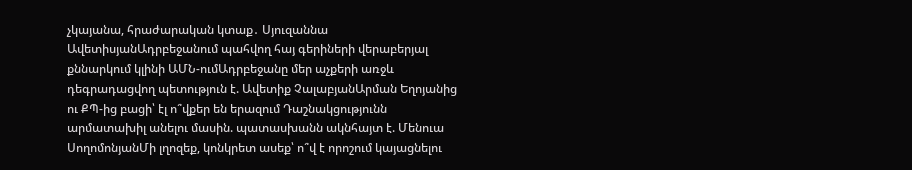չկայանա, հրաժարական կտաք․ Սյուզաննա ԱվետիսյանԱդրբեջանում պահվող հայ գերիների վերաբերյալ քննարկում կլինի ԱՄՆ-ումԱդրբեջանը մեր աչքերի առջև դեգրադացվող պետություն է. Ավետիք ՉալաբյանԱրման Եղոյանից ու ՔՊ-ից բացի՝ էլ ո՞վքեր են երազում Դաշնակցությունն արմատախիլ անելու մասին. պատասխանն ակնհայտ է. Մենուա ՍողոմոնյանՄի լղոզեք, կոնկրետ ասեք՝ ո՞վ է որոշում կայացնելու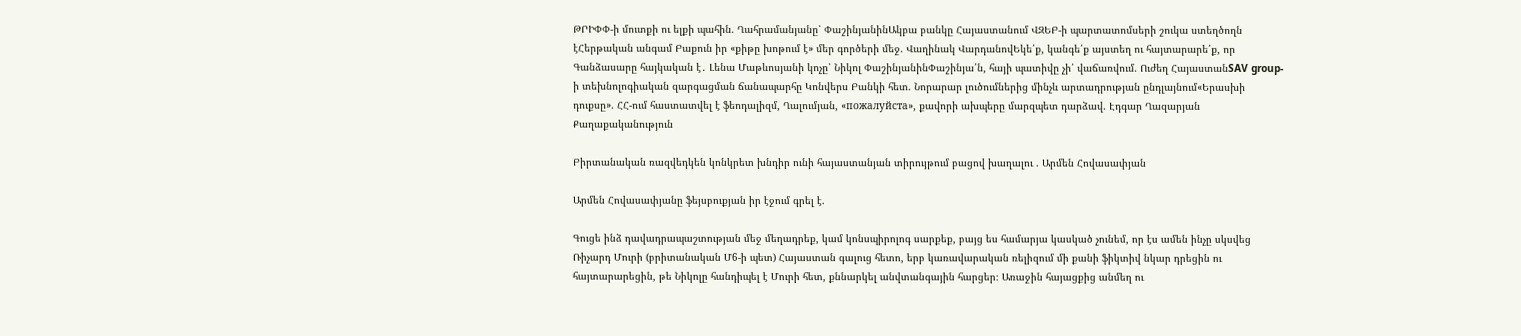ԹՐԻՓՓ-ի մուտքի ու ելքի պահին. Ղահրամանյանը՝ ՓաշինյանինԱկբա բանկը Հայաստանում ՎԶԵԲ-ի պարտատոմսերի շուկա ստեղծողն էՀերթական անգամ Բաքուն իր «քիթը խոթում է» մեր գործերի մեջ. Վաղինակ ՎարդանովԵկե՛ք, կանգե՛ք այստեղ ու հայտարարե՛ք, որ Գանձասարը հայկական է․ Լենա Մաթևոսյանի կոչը՝ Նիկոլ ՓաշինյանինՓաշինյա՛ն, հայի պատիվը չի՛ վաճառվում. Ուժեղ ՀայաստանSAV group-ի տեխնոլոգիական զարգացման ճանապարհը Կոնվերս Բանկի հետ. Նորարար լուծումներից մինչև արտադրության ընդլայնում«Երասխի դուքսը». ՀՀ-ում հաստատվել է ֆեոդալիզմ, Ղալումյան, «пожалуйста», քավորի ախպերը մարզպետ դարձավ. Էդգար Ղազարյան
Քաղաքականություն

Բիրտանական ռազվեդկեն կոնկրետ խնդիր ունի հայաստանյան տիրույթում բացով խաղալու . Արմեն Հովասափյան

Արմեն Հովասափյանը ֆեյսբուքյան իր էջում գրել է.

Գուցե ինձ դավադրապաշտության մեջ մեղադրեք, կամ կոնսպիրոլոգ սարքեք, բայց ես համարյա կասկած չունեմ, որ էս ամեն ինչը սկսվեց Ռիչարդ Մուրի (բրիտանական Մ6-ի պետ) Հայաստան գալուց հետո, երբ կառավարական ռելիզում մի քանի ֆիկտիվ նկար դրեցին ու հայտարարեցին, թե Նիկոլը հանդիպել է Մուրի հետ, քննարկել անվտանգային հարցեր։ Առաջին հայացքից անմեղ ու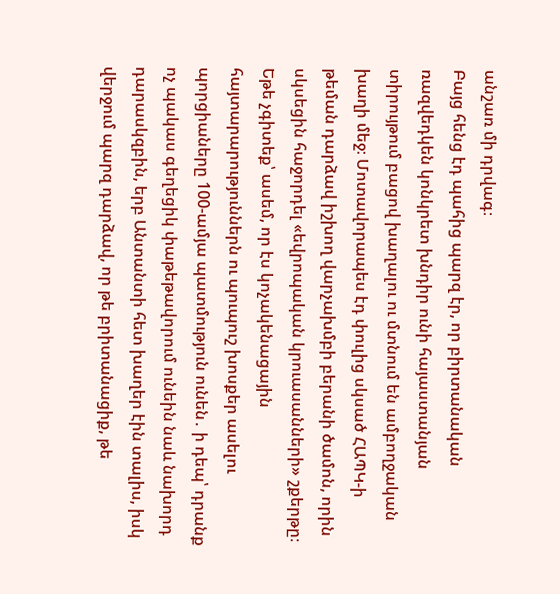անշառ մի դրվագ։
Բայց հենց էդ պահից պարզ էր, որ բիրտանական ռազվեդկեն կոնկրետ խնդիր ունի հայաստանյան տիրույթում բացով խաղալու ու մտնում են ամբողջական խաղի մեջ։ Մոտավորապես էդ փուլից սկսած ՀԱՊԿ-ի թեման դարձավ իշխող վարչախմբի բերանի ծամոն, որին սկսեցին հաջորդել «եվրոպական կրուասանների» շքերթը։
Եթե չգիտեք՝ ասեմ, որ էս կոչակենացային հայտարարություններն ու պուպուշ խոսքեր ասելու պորցիաները 100-ամյա պատմություն ունեն․ ի դեպ՝ դրանք ոչ պակաս գեղեցիկ փաթեթավորում ունեին նաև նախորդ դարասկզբին, երբ Անտանտի հետ խաղեր էին տալիս, իսկ վերջում պարզ դարձավ, որ թե բրիտանացիք, թե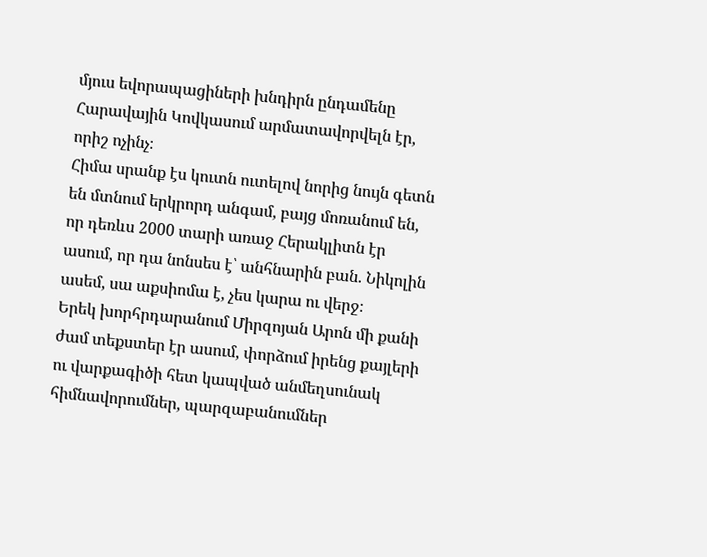մյուս եվորապացիների խնդիրն ընդամենը Հարավային Կովկասում արմատավորվելն էր, որիշ ոչինչ։
Հիմա սրանք էս կուտն ուտելով նորից նույն գետն են մտնում երկրորդ անգամ, բայց մոռանում են, որ դեռևս 2000 տարի առաջ Հերակլիտն էր ասում, որ դա նոնսես է՝ անհնարին բան. Նիկոլին ասեմ, սա աքսիոմա է, չես կարա ու վերջ։
Երեկ խորհրդարանում Միրզոյան Արոն մի քանի ժամ տեքստեր էր ասում, փորձում իրենց քայլերի ու վարքագիծի հետ կապված անմեղսունակ հիմնավորումներ, պարզաբանումներ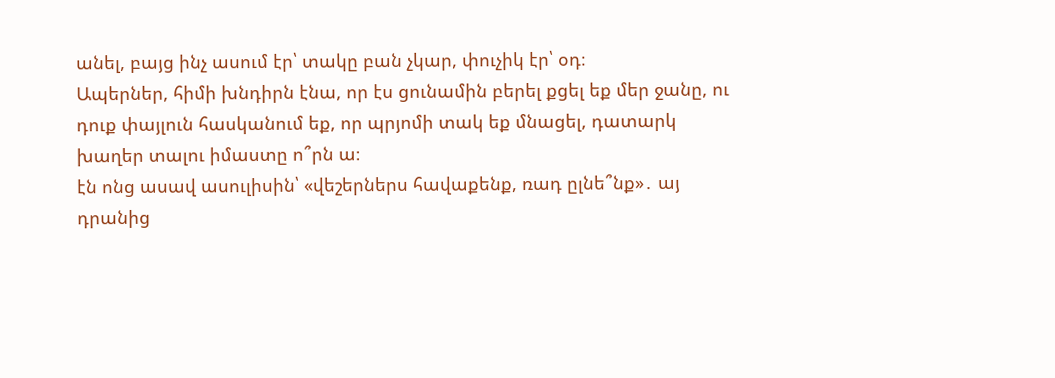անել, բայց ինչ ասում էր՝ տակը բան չկար, փուչիկ էր՝ օդ։
Ապերներ, հիմի խնդիրն էնա, որ էս ցունամին բերել քցել եք մեր ջանը, ու դուք փայլուն հասկանում եք, որ պրյոմի տակ եք մնացել, դատարկ խաղեր տալու իմաստը ո՞րն ա։
էն ոնց ասավ ասուլիսին՝ «վեշերներս հավաքենք, ռադ ըլնե՞նք»․ այ դրանից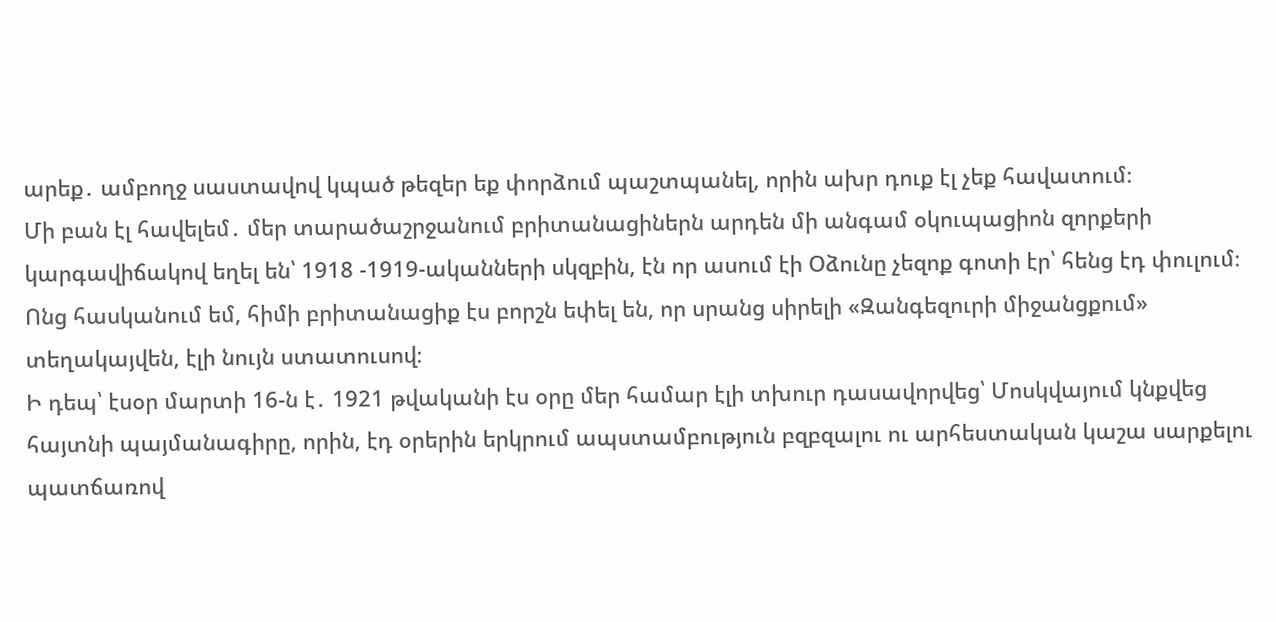արեք․ ամբողջ սաստավով կպած թեզեր եք փորձում պաշտպանել, որին ախր դուք էլ չեք հավատում։
Մի բան էլ հավելեմ․ մեր տարածաշրջանում բրիտանացիներն արդեն մի անգամ օկուպացիոն զորքերի կարգավիճակով եղել են՝ 1918 -1919-ականների սկզբին, էն որ ասում էի Օձունը չեզոք գոտի էր՝ հենց էդ փուլում։ Ոնց հասկանում եմ, հիմի բրիտանացիք էս բորշն եփել են, որ սրանց սիրելի «Զանգեզուրի միջանցքում» տեղակայվեն, էլի նույն ստատուսով։
Ի դեպ՝ էսօր մարտի 16-ն է․ 1921 թվականի էս օրը մեր համար էլի տխուր դասավորվեց՝ Մոսկվայում կնքվեց հայտնի պայմանագիրը, որին, էդ օրերին երկրում ապստամբություն բզբզալու ու արհեստական կաշա սարքելու պատճառով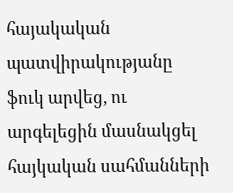հայակական պատվիրակությանը ֆուկ արվեց, ու արգելեցին մասնակցել հայկական սահմանների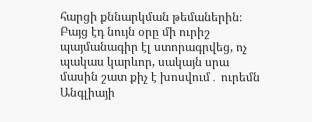հարցի քննարկման թեմաներին։ Բայց էդ նույն օրը մի ուրիշ պայմանագիր էլ ստորագրվեց, ոչ պակաս կարևոր, սակայն սրա մասին շատ քիչ է խոսվում․ ուրեմն Անգլիայի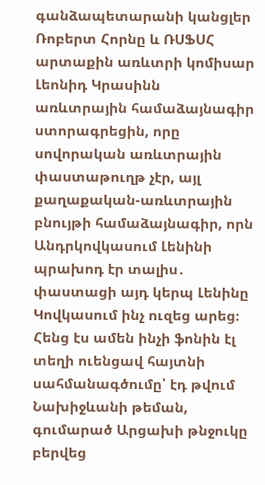գանձապետարանի կանցլեր Ռոբերտ Հորնը և ՌՍՖՍՀ արտաքին առևտրի կոմիսար Լեոնիդ Կրասինն առևտրային համաձայնագիր ստորագրեցին, որը սովորական առևտրային փաստաթուղթ չէր, այլ քաղաքական-առևտրային բնույթի համաձայնագիր, որն Անդրկովկասում Լենինի պրախոդ էր տալիս․ փաստացի այդ կերպ Լենինը Կովկասում ինչ ուզեց արեց։ Հենց էս ամեն ինչի ֆոնին էլ տեղի ուենցավ հայտնի սահմանագծումը՝ էդ թվում Նախիջևանի թեման, գումարած Արցախի թնջուկը բերվեց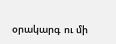օրակարգ ու մի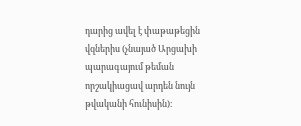դարից ավել է փաթաթեցին վզներիս (չնայած Արցախի պարագայում թեման որշակիացավ արդեն նույն թվականի հունիսին)։